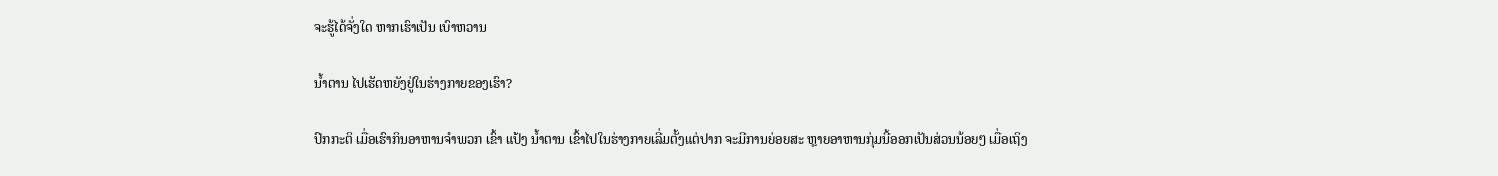ຈະຮູ້ໄດ້ຈັ່ງໃດ ຫາກເຮົາເປັນ ເບົາຫວານ

ນໍ້າຕານ ໄປເຮັດຫຍັງຢູ່ໃນຮ່າງກາຍຂອງເຮົາ?

ປົກກະຕິ ເມື່ອເຮົາກິນອາຫານຈໍາພວກ ເຂົ້າ ແປ້ງ ນໍ້າຕານ ເຂົ້າໄປໃນຮ່າງກາຍເລີ່ມຕັ້ງແຕ່ປາກ ຈະມີການຍ່ອຍສະ ຫຼາຍອາຫານກຸ່ມນີ້ອອກເປັນສ່ວນນ້ອຍໆ ເມື່ອເຖິງ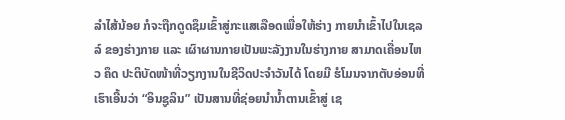ລໍາໄສ້ນ້ອຍ ກໍຈະຖືກດູດຊຶມເຂົ້າສູ່ກະແສເລືອດເພື່ອໃຫ້ຮ່າງ ກາຍນໍາເຂົ້າໄປໃນເຊລລ໌ ຂອງຮ່າງກາຍ ແລະ ເຜົາຜານກາຍເປັນພະລັງງານໃນຮ່າງກາຍ ສາມາດເຄື່ອນໄຫວ ຄຶດ ປະຕິບັດໜ້າທີ່ວຽກງານໃນຊີວິດປະຈໍາວັນໄດ້ ໂດຍມີ ຮໍໂມນຈາກຕັບອ່ອນທີ່ເຮົາເອີ້ນວ່າ “ອິນຊູລິນ” ເປັນສານທີ່ຊ່ອຍນໍານໍ້າຕານເຂົ້າສູ່ ເຊ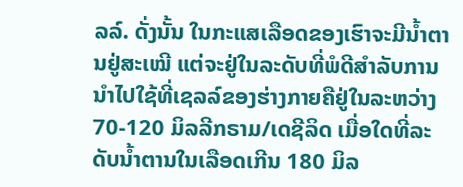ລລ໌. ດັ່ງນັ້ນ ໃນກະແສເລືອດຂອງເຮົາຈະມີນໍ້າຕານຢູ່ສະເໝີ ແຕ່ຈະຢູ່ໃນລະດັບທີ່ພໍດີສໍາລັບການນໍາໄປໃຊ້ທີ່ເຊລລ໌ຂອງຮ່າງກາຍຄືຢູ່ໃນລະຫວ່າງ 70-120 ມິລລີກຣາມ/ເດຊີລິດ ເມື່ອໃດທີ່ລະດັບນໍ້າຕານໃນເລືອດເກີນ 180 ມິລ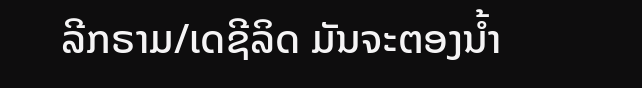ລີກຣາມ/ເດຊີລິດ ມັນຈະຕອງນໍ້າ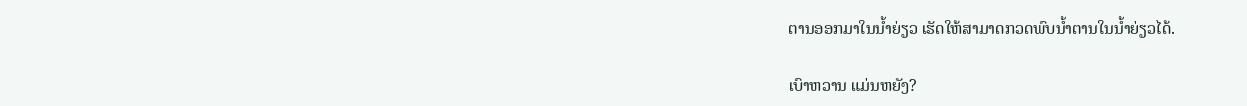ຕານອອກມາໃນນໍ້າຍ່ຽວ ເຮັດໃຫ້ສາມາດກວດພົບນໍ້າຕານໃນນໍ້າຍ່ຽວໄດ້.

ເບົາຫວານ ແມ່ນຫຍັງ?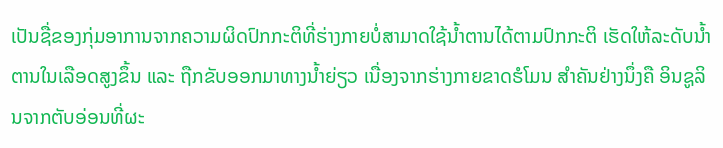ເປັນຊື່ຂອງກຸ່ມອາການຈາກຄວາມຜິດປົກກະຕິທີ່ຮ່າງກາຍບໍ່ສາມາດໃຊ້ນໍ້າຕານໄດ້ຕາມປົກກະຕິ ເຮັດໃຫ້ລະດັບນໍ້າຕານໃນເລືອດສູງຂຶ້ນ ແລະ ຖືກຂັບອອກມາທາງນໍ້າຍ່ຽວ ເນື່ອງຈາກຮ່າງກາຍຂາດຮໍໂມນ ສໍາຄັນຢ່າງນຶ່ງຄື ອິນຊູລິນຈາກຕັບອ່ອນທີ່ຜະ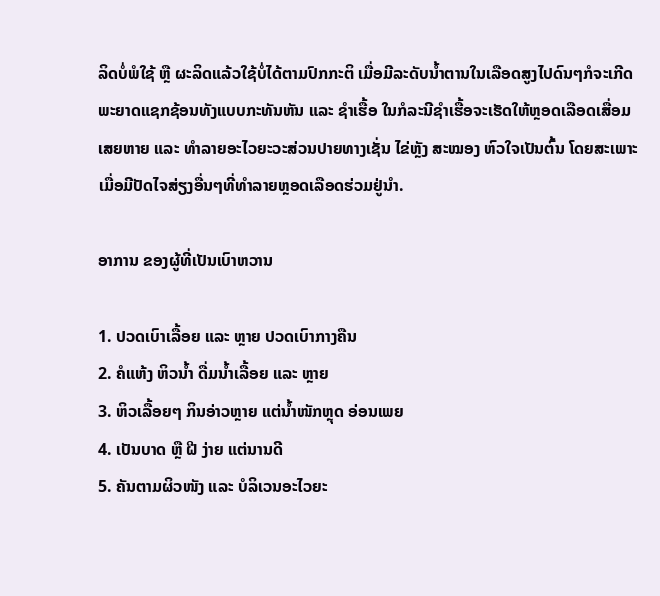ລິດບໍ່ພໍໃຊ້ ຫຼື ຜະລິດແລ້ວໃຊ້ບໍ່ໄດ້ຕາມປົກກະຕິ ເມື່ອມີລະດັບນໍ້າຕານໃນເລືອດສູງໄປດົນໆກໍຈະເກີດພະຍາດແຊກຊ້ອນທັງແບບກະທັນຫັນ ແລະ ຊໍາເຮື້ອ ໃນກໍລະນີຊໍາເຮື້ອຈະເຮັດໃຫ້ຫຼອດເລືອດເສື່ອມ ເສຍຫາຍ ແລະ ທໍາລາຍອະໄວຍະວະສ່ວນປາຍທາງເຊັ່ນ ໄຂ່ຫຼັງ ສະໝອງ ຫົວໃຈເປັນຕົ້ນ ໂດຍສະເພາະເມື່ອມີປັດໄຈສ່ຽງອື່ນໆທີ່ທໍາລາຍຫຼອດເລືອດຮ່ວມຢູ່ນໍາ.

ອາການ ຂອງຜູ້ທີ່ເປັນເບົາຫວານ

1. ປວດເບົາເລື້ອຍ ແລະ ຫຼາຍ ປວດເບົາກາງຄືນ
2. ຄໍແຫ້ງ ຫິວນໍ້າ ດື່ມນໍ້າເລື້ອຍ ແລະ ຫຼາຍ
3. ຫິວເລື້ອຍໆ ກິນອ່າວຫຼາຍ ແຕ່ນໍ້າໜັກຫຼຸດ ອ່ອນເພຍ
4. ເປັນບາດ ຫຼື ຝີ ງ່າຍ ແຕ່ນານດີ
5. ຄັນຕາມຜິວໜັງ ແລະ ບໍລິເວນອະໄວຍະ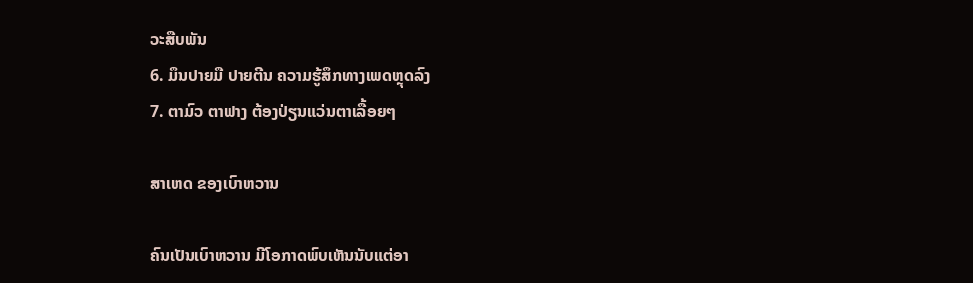ວະສືບພັນ
6. ມຶນປາຍມື ປາຍຕີນ ຄວາມຮູ້ສຶກທາງເພດຫຼຸດລົງ
7. ຕາມົວ ຕາຟາງ ຕ້ອງປ່ຽນແວ່ນຕາເລື້ອຍໆ

ສາເຫດ ຂອງເບົາຫວານ

ຄົນເປັນເບົາຫວານ ມີໂອກາດພົບເຫັນນັບແຕ່ອາ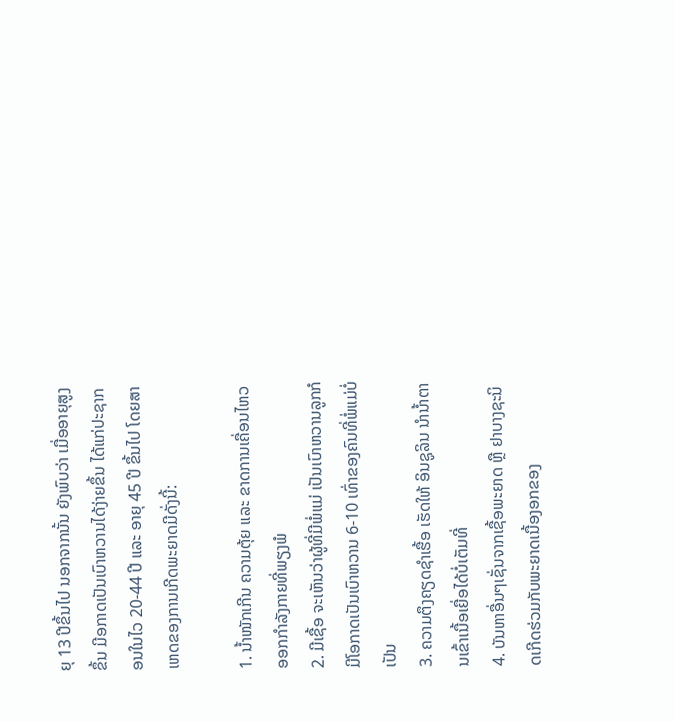ຍຸ 13 ປີຂຶ້ນໄປ ນອກຈາກນັ້ນ ຍັງພົບວ່າ ເມື່ອອາຍຸສູງຂຶ້ນ ມີອກາດເປັນເບົາຫວານໄດ້ງ່າຍຂຶ້ນ ໄດ້ແກ່ປະຊາກອນໃນໄວ 20-44 ປີ ແລະ ອາຍຸ 45 ປີ ຂຶ້ນໄປ ໂດຍສາເຫດຂອງການເກີດພະຍາດມີດັ່ງນີ້:

1. ນໍ້າໜັກເກີນ ຄວາມຕຸ້ຍ ແລະ ຂາດການເຄື່ອນໄຫວອອກກໍາລັງກາຍທີ່ພຽງພໍ
2. ມີເຊື້ອ ຈະເຫັນວ່າຜູ້ທີ່ມີພໍ່ແມ່ ເປັນເບົາຫວານລູກກໍມີໂອກາດເປັນເບົາຫວານ 6-10 ເທົ່າຂອງຄົນທີ່ພໍ່ແມ່ບໍ່ເປັນ
3. ຄວາມຕຶງຄຽດຊໍາເຮື້ອ ເຮັດໃຫ້ ອິນຊູລິນ ນໍານໍ້າຕານເຂົ້າເນື້ອເຍື່ອໄດ້ບໍ່ເຕັມທີ່
4. ບັນຫາອື່ນໆເຊັ່ນຈາກເຊື້ອພະຍາດ ຫຼື ຢາບາງຊະນິດເກີດຮ່ວມກັບພະຍາດເນື້ອງອກຂອງ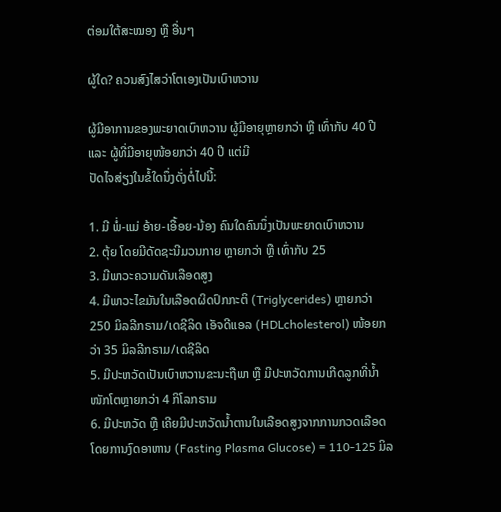ຕ່ອມໃຕ້ສະໝອງ ຫຼື ອື່ນໆ

ຜູ້ໃດ? ຄວນສົງໄສວ່າໂຕເອງເປັນເບົາຫວານ

ຜູ້ມີອາການຂອງພະຍາດເບົາຫວານ ຜູ້ມີອາຍຸຫຼາຍກວ່າ ຫຼື ເທົ່າກັບ 40 ປີ ແລະ ຜູ້ທີ່ມີອາຍຸໜ້ອຍກວ່າ 40 ປີ ແຕ່ມີ
ປັດໄຈສ່ຽງໃນຂໍ້ໃດນຶ່ງດັ່ງຕໍ່ໄປນີ້:

1. ມີ ພໍ່-ແມ່ ອ້າຍ-ເອື້ອຍ-ນ້ອງ ຄົນໃດຄົນນຶ່ງເປັນພະຍາດເບົາຫວານ
2. ຕຸ້ຍ ໂດຍມີດັດຊະນີມວນກາຍ ຫຼາຍກວ່າ ຫຼື ເທົ່າກັບ 25
3. ມີພາວະຄວາມດັນເລືອດສູງ
4. ມີພາວະໄຂມັນໃນເລືອດຜິດປົກກະຕິ (Triglycerides) ຫຼາຍກວ່າ 250 ມິລລີກຣາມ/ເດຊີລິດ ເອັຈດີແອລ (HDLcholesterol) ໜ້ອຍກວ່າ 35 ມິລລີກຣາມ/ເດຊີລິດ
5. ມີປະຫວັດເປັນເບົາຫວານຂະນະຖືພາ ຫຼື ມີປະຫວັດການເກີດລູກທີ່ນໍ້າໜັກໂຕຫຼາຍກວ່າ 4 ກິໂລກຣາມ
6. ມີປະຫວັດ ຫຼື ເຄີຍມີປະຫວັດນໍ້າຕານໃນເລືອດສູງຈາກການກວດເລືອດໂດຍການງົດອາຫານ (Fasting Plasma Glucose) = 110-125 ມິລ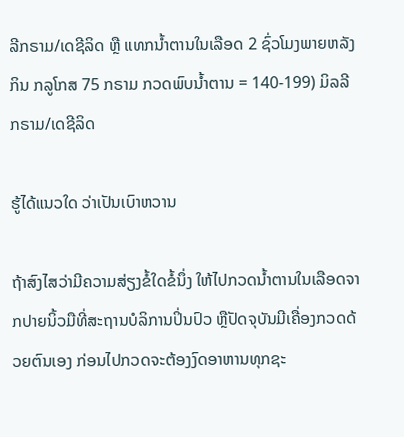ລີກຣາມ/ເດຊີລິດ ຫຼື ແທກນໍ້າຕານໃນເລືອດ 2 ຊົ່ວໂມງພາຍຫລັງກິນ ກລູໂກສ 75 ກຣາມ ກວດພົບນໍ້າຕານ = 140-199) ມິລລີກຣາມ/ເດຊີລິດ

ຮູ້ໄດ້ແນວໃດ ວ່າເປັນເບົາຫວານ

ຖ້າສົງໄສວ່າມີຄວາມສ່ຽງຂໍ້ໃດຂໍ້ນຶ່ງ ໃຫ້ໄປກວດນໍ້າຕານໃນເລືອດຈາກປາຍນິ້ວມືທີ່ສະຖານບໍລິການປິ່ນປົວ ຫຼືປັດຈຸບັນມີເຄື່ອງກວດດ້ວຍຕົນເອງ ກ່ອນໄປກວດຈະຕ້ອງງົດອາຫານທຸກຊະ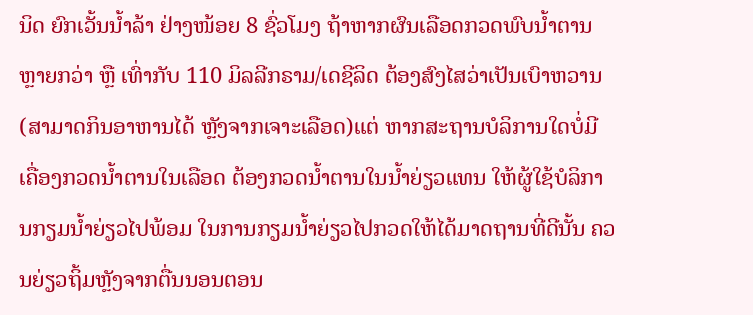ນິດ ຍົກເວັ້ນນໍ້າລ້າ ຢ່າງໜ້ອຍ 8 ຊົ່ວໂມງ ຖ້າຫາກຜົນເລືອດກວດພົບນໍ້າຕານຫຼາຍກວ່າ ຫຼື ເທົ່າກັບ 110 ມິລລີກຣາມ/ເດຊີລິດ ຕ້ອງສົງໄສວ່າເປັນເບົາຫວານ (ສາມາດກິນອາຫານໄດ້ ຫຼັງຈາກເຈາະເລືອດ)ແຕ່ ຫາກສະຖານບໍລິການໃດບໍ່ມີເຄື່ອງກວດນໍ້າຕານໃນເລືອດ ຕ້ອງກວດນໍ້າຕານໃນນໍ້າຍ່ຽວແທນ ໃຫ້ຜູ້ໃຊ້ບໍລິການກຽມນໍ້າຍ່ຽວໄປພ້ອມ ໃນການກຽມນໍ້າຍ່ຽວໄປກວດໃຫ້ໄດ້ມາດຖານທີ່ດີນັ້ນ ຄວນຍ່ຽວຖິ້ມຫຼັງຈາກຕື່ນນອນຕອນ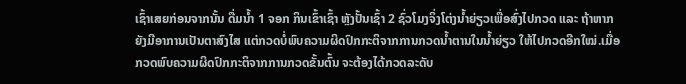ເຊົ້າເສຍກ່ອນຈາກນັ້ນ ດື່ມນໍ້າ 1 ຈອກ ກິນເຂົ້າເຊົ້າ ຫຼັງປັ້ນເຊົ້າ 2 ຊົ່ວໂມງຈິ່ງໂຕ່ງນໍ້າຍ່ຽວເພື່ອສົ່ງໄປກວດ ແລະ ຖ້າຫາກຍັງມີອາການເປັນຕາສົງໄສ ແຕ່ກວດບໍ່ພົບຄວາມຜິດປົກກະຕິຈາກການກວດນໍ້າຕານໃນນໍ້າຍ່ຽວ ໃຫ້ໄປກວດອີກໃໝ່.ເມື່ອກວດພົບຄວາມຜິດປົກກະຕິຈາກການກວດຂັ້ນຕົ້ນ ຈະຕ້ອງໄດ້ກວດລະດັບ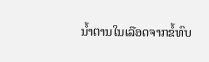ນໍ້າຕານໃນເລືອດຈາກຂໍ້ທົບ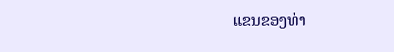ແຂນຂອງທ່າ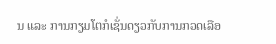ນ ແລະ ການກຽມໂຕກໍເຊັ່ນດຽວກັບການກວດເລືອ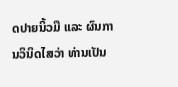ດປາຍນິ້ວມື ແລະ ຜົນການວິນິດໄສວ່າ ທ່ານເປັນ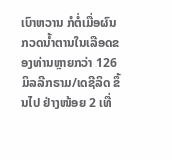ເບົາຫວານ ກໍຕໍ່ເມື່ອຜົນກວດນໍ້າຕານໃນເລືອດຂອງທ່ານຫຼາຍກວ່າ 126 ມິລລີກຣາມ/ເດຊີລິດ ຂຶ້ນໄປ ຢ່າງໜ້ອຍ 2 ເທື່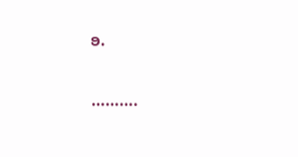ອ.

……….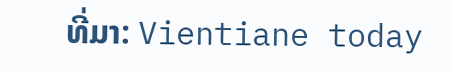ທີ່ມາ: Vientiane today